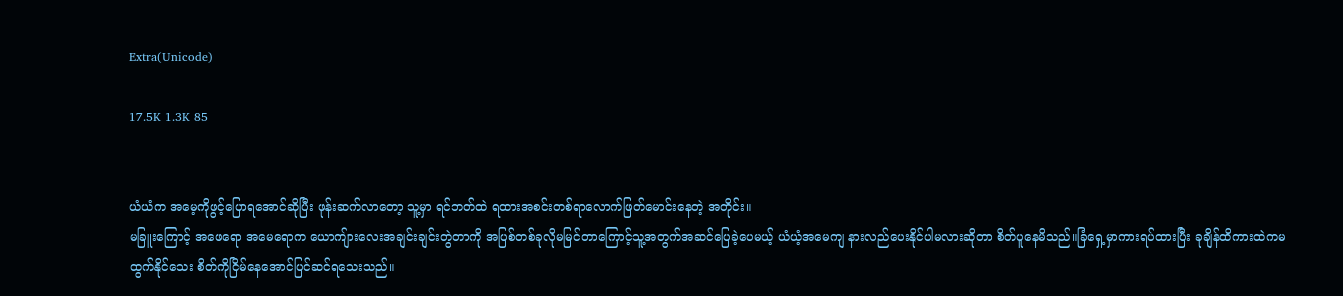Extra(Unicode)

17.5K 1.3K 85


ယံယံက အမေ့ကိုဖွင့်ပြောရအောင်ဆိုပြီး ဖုန်းဆက်လာတော့ သူ့မှာ ရင်ဘတ်ထဲ ရထားအစင်းတစ်ရာလောက်ဖြတ်မောင်းနေတဲ့ အတိုင်း။
မခြူးကြောင့် အဖေရော အမေရောက ယောကျ်ားလေးအချင်းချင်းတွဲတာကို အပြစ်တစ်ခုလိုမမြင်တာကြောင့်သူ့အတွက်အဆင်ပြေခဲ့ပေမယ့် ယံယံ့အမေကျ နားလည်ပေးနိုင်ပါမလားဆိုတာ စိတ်ပူနေမိသည်။ခြံရှေ့မှာကားရပ်ထားပြီး ခုချိန်ထိကားထဲကမထွက်နိုင်သေး စိတ်ကိုငြိမ်နေအောင်ပြင်ဆင်ရသေးသည်။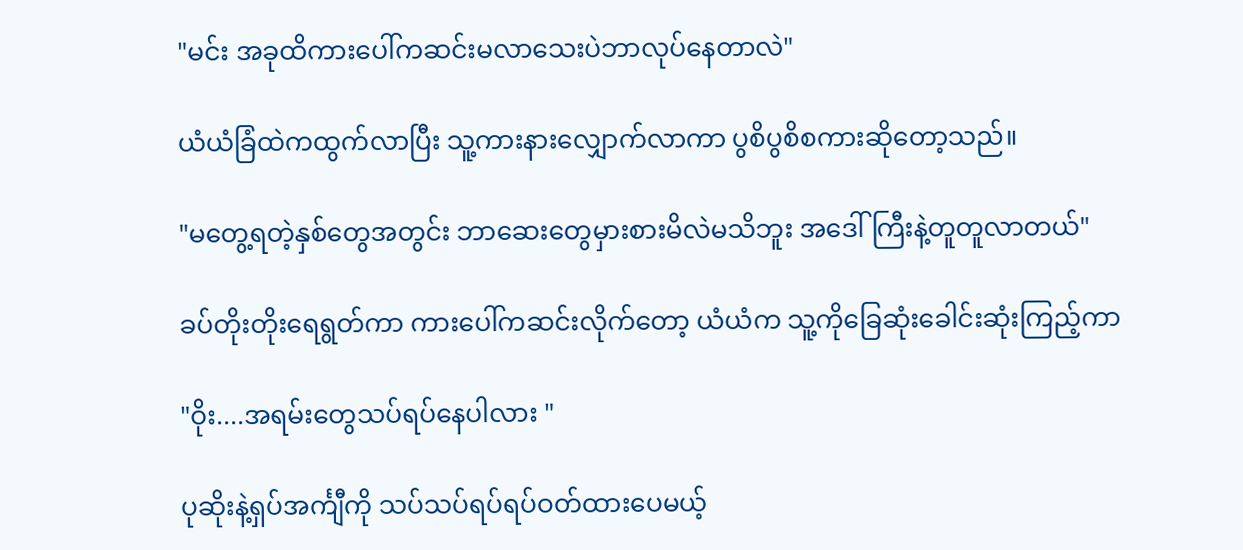"မင်း အခုထိကားပေါ်ကဆင်းမလာသေးပဲဘာလုပ်နေတာလဲ"

ယံယံခြံထဲကထွက်လာပြီး သူ့ကားနားလျှောက်လာကာ ပွစိပွစိစကားဆိုတော့သည်။

"မတွေ့ရတဲ့နှစ်တွေအတွင်း ဘာဆေးတွေမှားစားမိလဲမသိဘူး အဒေါ်ကြီးနဲ့တူတူလာတယ်"

ခပ်တိုးတိုးရေရွတ်ကာ ကားပေါ်ကဆင်းလိုက်တော့ ယံယံက သူ့ကိုခြေဆုံးခေါင်းဆုံးကြည့်ကာ

"ဝိုး....အရမ်းတွေသပ်ရပ်နေပါလား "

ပုဆိုးနဲ့ရှပ်အင်္ကျီကို သပ်သပ်ရပ်ရပ်ဝတ်ထားပေမယ့်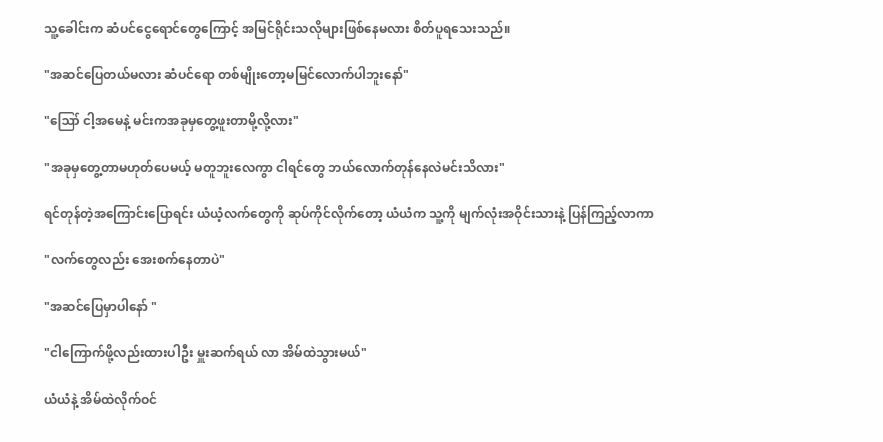သူ့ခေါင်းက ဆံပင်ငွေရောင်တွေကြောင့် အမြင်ရိုင်းသလိုများဖြစ်နေမလား စိတ်ပူရသေးသည်။

"အဆင်ပြေတယ်မလား ဆံပင်ရော တစ်မျိုးတော့မမြင်လောက်ပါဘူးနော်"

"ဪ ငါ့အမေနဲ့ မင်းကအခုမှတွေ့ဖူးတာမို့လို့လား"

"အခုမှတွေ့တာမဟုတ်ပေမယ့် မတူဘူးလေကွာ ငါရင်တွေ ဘယ်လောက်တုန်နေလဲမင်းသိလား"

ရင်တုန်တဲ့အကြောင်းပြောရင်း ယံယံ့လက်တွေကို ဆုပ်ကိုင်လိုက်တော့ ယံယံက သူ့ကို မျက်လုံးအဝိုင်းသားနဲ့ ပြန်ကြည့်လာကာ

"လက်တွေလည်း အေးစက်နေတာပဲ"

"အဆင်ပြေမှာပါနော် "

"ငါကြောက်ဖို့လည်းထားပါဦး မှူးဆက်ရယ် လာ အိမ်ထဲသွားမယ်"

ယံယံနဲ့ အိမ်ထဲလိုက်ဝင်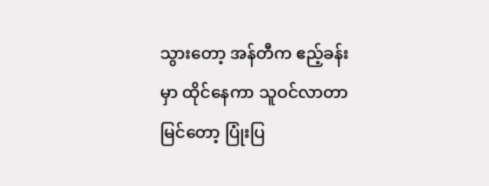သွားတော့ အန်တီက ဧည့်ခန်းမှာ ထိုင်နေကာ သူဝင်လာတာမြင်တော့ ပြုံးပြ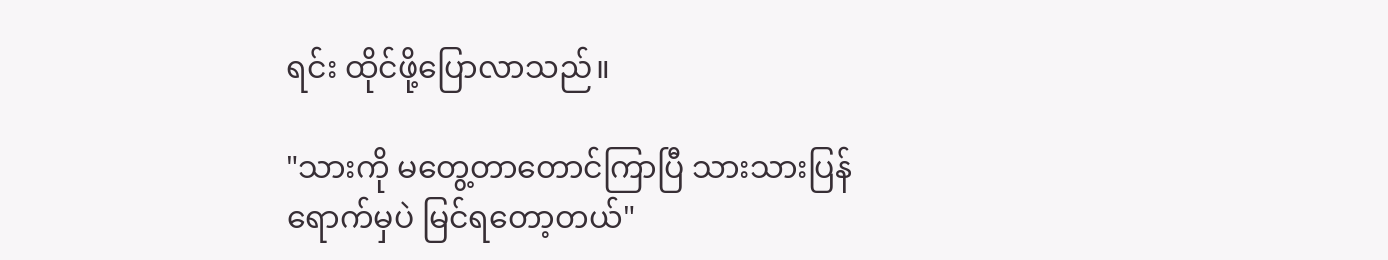ရင်း ထိုင်ဖို့ပြောလာသည်။

"သားကို မတွေ့တာတောင်ကြာပြီ သားသားပြန်ရောက်မှပဲ မြင်ရတော့တယ်"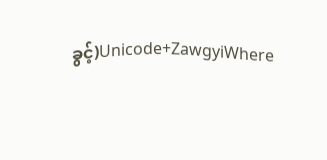ခွင့်)Unicode+ZawgyiWhere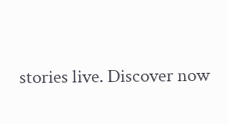stories live. Discover now